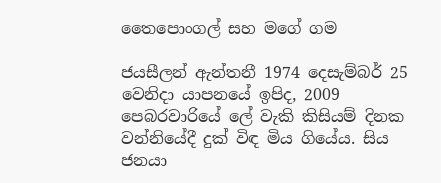තෛපොංගල් සහ මගේ ගම

ජයසීලන් ඇන්තනී 1974 දෙසැම්බර් 25 වෙනිදා යාපනයේ ඉපිද, 2009  පෙබරවාරියේ ලේ වැකි කිසියම් දිනක වන්නියේදී දුක් විඳ මිය ගියේය. සිය ජනයා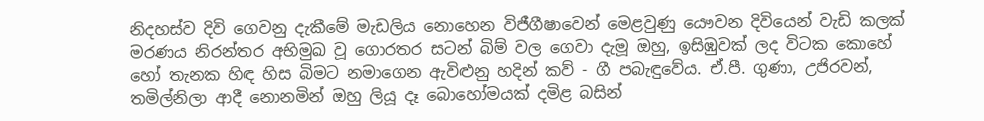නිදහස්ව දිවි ගෙවනු දැකීමේ මැඩලිය නොහෙන විජීගීෂාවෙන් මෙළවුණු යෞවන දිවියෙන් වැඩි කලක් මරණය නිරන්තර අභිමුඛ වූ ගොරතර සටන් බිම් වල ගෙවා දැමූ ඔහු, ඉසිඹුවක් ලද විටක කොහේ හෝ තැනක හිඳ හිස බිමට නමාගෙන ඇවිළුනු හදින් කව් - ගී පබැඳුවේය. ඒ.පී. ගුණා, උජිරවන්, තමිල්නිලා ආදී නොනමින් ඔහු ලියූ දෑ බොහෝමයක් දමිළ බසින්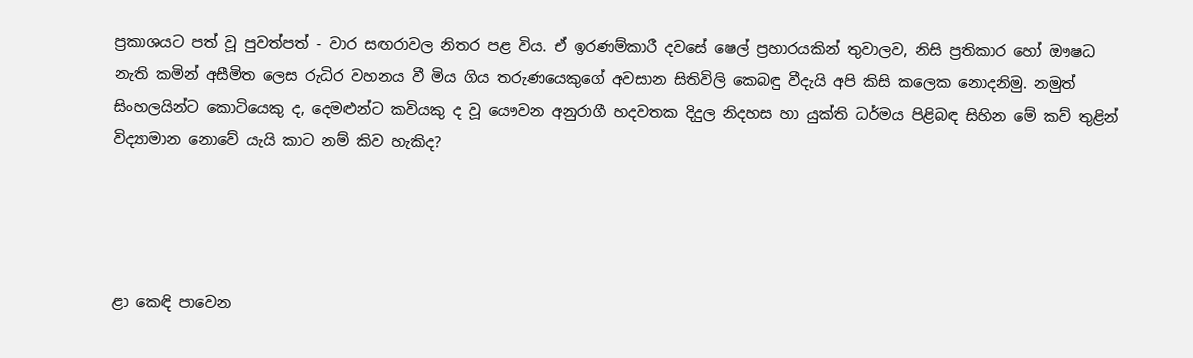ප්‍රකාශයට පත් වූ පුවත්පත් - වාර සඟරාවල නිතර පළ විය. ඒ ඉරණම්කාරී දවසේ ෂෙල් ප්‍රහාරයකින් තුවාලව, නිසි ප්‍රතිකාර හෝ ‍ඖෂධ නැති කමින් අසීමිත ලෙස රුධිර වහනය වී මිය ගිය තරුණයෙකුගේ අවසාන සිතිවිලි කෙබඳු වීදැයි අපි කිසි කලෙක නොදනිමු. නමුත් සිංහලයින්ට කොටියෙකු ද, දෙමළුන්ට කවියකු ද වූ යෞවන අනුරාගී හදවතක දිදුල නිදහස හා යුක්ති ධර්මය පිළිබඳ සිහින මේ කව් තුළින් විද්‍යාමාන නොවේ යැයි කාට නම් කිව හැකිද?




ළා කෙඳි පාවෙන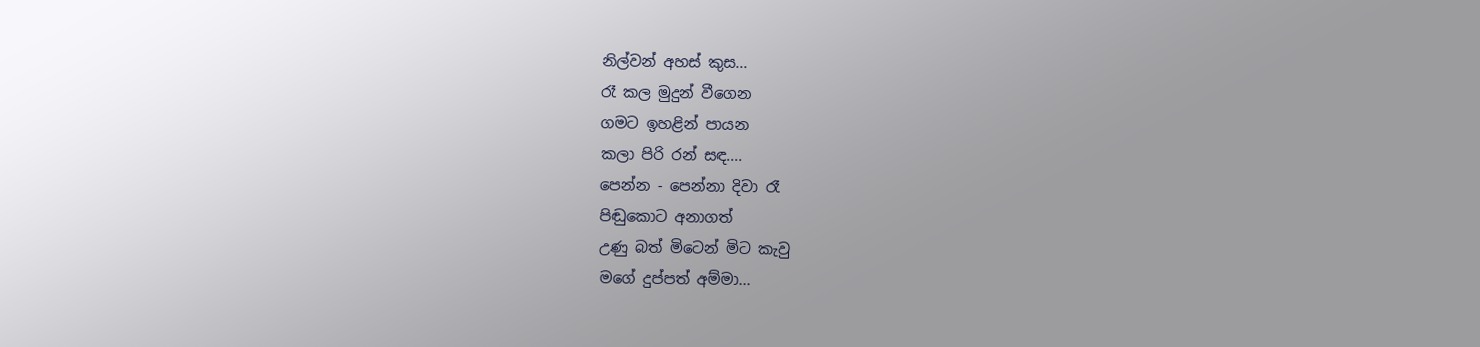නිල්වන් අහස් කුස...
රෑ කල මුදුන් වීගෙන
ගමට ඉහළින් පායන
කලා පිරි රන් සඳ....
පෙන්න - පෙන්නා දිවා රෑ
පිඬුකොට අනාගත්
උණු බත් මිටෙන් මිට කැවු
මගේ දුප්පත් අම්මා...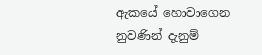ඇක‍යේ හොවාගෙන
නුවණින් දැනුම්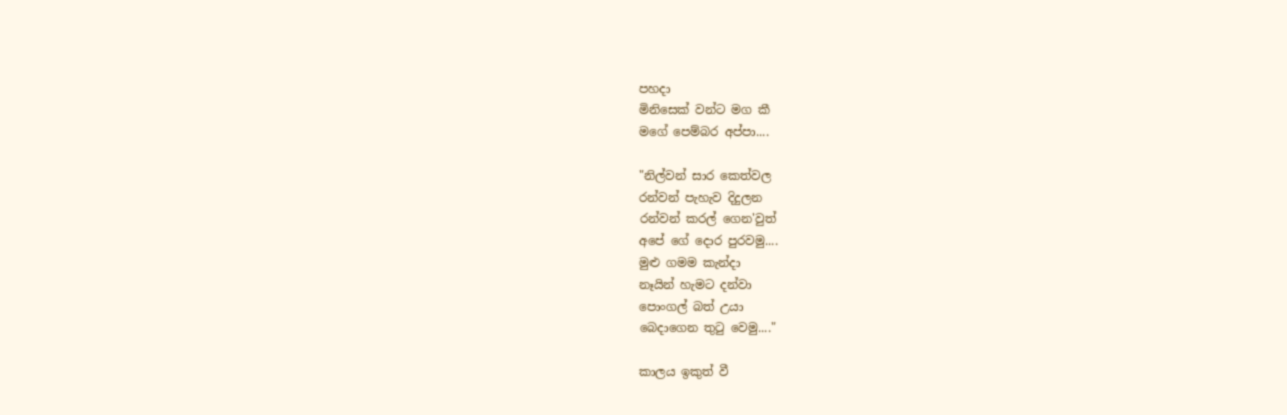පහදා
මිනිසෙක් වන්ට මග කී
මගේ පෙම්බර අප්පා....

"නිල්වන් සාර කෙත්වල
රන්වන් පැහැව දිදුලන
රන්වන් කරල් ගෙන'වුත්
අපේ ගේ දොර පුරවමු....
මුළු ගමම කැන්දා
නෑයින් හැමට දන්වා
පොංගල් බත් උයා
බෙදාගෙන තුටු වෙමු...."

කාලය ඉකුත් වී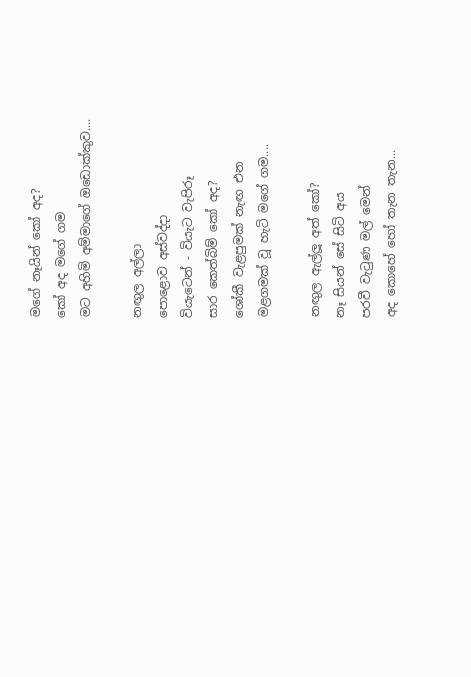මගේ නෑයින් කෝ අද?
කෝ අද මගේ ගම
මට අහිමි අම්මාගේ ඔඩොක්කුව....

නඟුල අල්ලා
පොළොව අස්වද්දා
වියැටෙන් - වියැට වැපිරූ
සාර කෙත්බිම් කෝ අද?
ශෝකී වැළපුමක් නැඟ එන
මළගමක් වූ හැටි මගේ ගම....

නඟුල ඇල්ලූ අත් කෝ?
නෑ සියන් සේ සිටි අය
පරවී වැටුණ මල් මෙන්
අද කොහේ හෝ තැන තැන...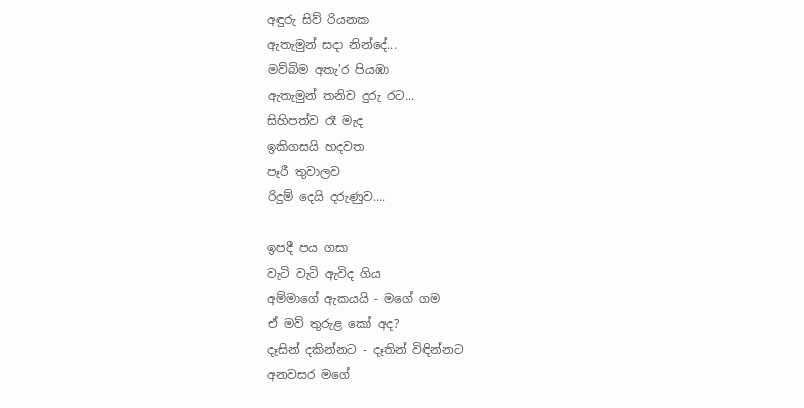අඳුරු සිව් රියනක
ඇතැමුන් සදා නින්දේ...
මව්බිම අතැ'ර පියඹා
ඇතැමුන් තනිව දුරු රට...
සිහිපත්ව රෑ මැද
ඉකිගසයි හදවත
පෑරී තුවාලව
රිදුම් දෙයි දරුණුව....

ඉපදී පය ගසා
වැටි වැටි ඇවිද ගිය
අම්මාගේ ඇකයයි - මගේ ගම
ඒ මව් තුරුළ කෝ අද?
දෑසින් දකින්නට - දෑතින් විඳින්නට
අනවසර මගේ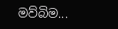මව්බිම...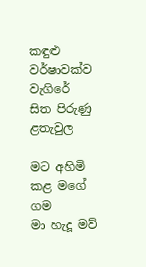කඳුළු වර්ෂාවක්ව වැගිරේ
සිත පිරුණු ළතැවුල

මට අහිමි කළ මගේ ගම
මා හැදූ මව්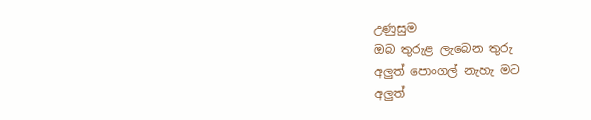උණුසුම
ඔබ තුරුළ ලැබෙන තුරු
අලුත් පොංගල් නැහැ මට
අලුත්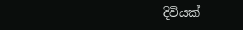දිවියක්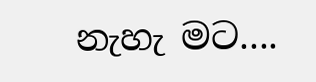නැහැ මට....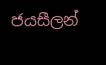ජයසීලන්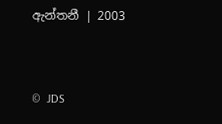ඇන්තනී | 2003


©  JDS